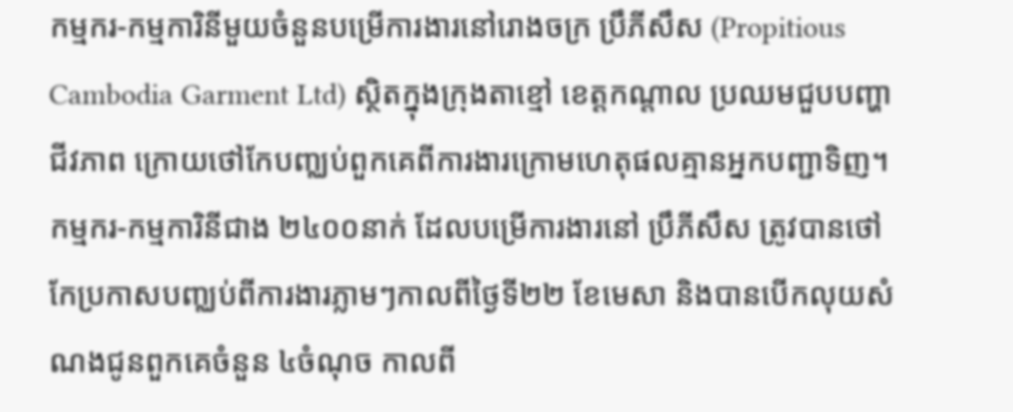កម្មករ-កម្មការិនីមួយចំនួនបម្រើការងារនៅរោងចក្រ ប្រឹភីសឹស (Propitious Cambodia Garment Ltd) ស្ថិតក្នុងក្រុងតាខ្មៅ ខេត្តកណ្តាល ប្រឈមជួបបញ្ហាជីវភាព ក្រោយថៅកែបញ្ឈប់ពួកគេពីការងារក្រោមហេតុផលគ្មានអ្នកបញ្ជាទិញ។
កម្មករ-កម្មការិនីជាង ២៤០០នាក់ ដែលបម្រើការងារនៅ ប្រឹភីសឹស ត្រូវបានថៅកែប្រកាសបញ្ឈប់ពីការងារភ្លាមៗកាលពីថ្ងៃទី២២ ខែមេសា និងបានបើកលុយសំណងជូនពួកគេចំនួន ៤ចំណុច កាលពី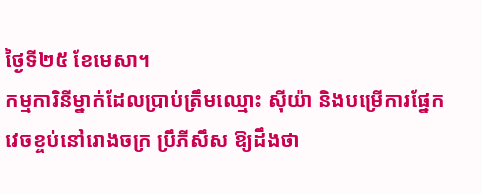ថ្ងៃទី២៥ ខែមេសា។
កម្មការិនីម្នាក់ដែលប្រាប់ត្រឹមឈ្មោះ ស៊ីយ៉ា និងបម្រើការផ្នែកវេចខ្ចប់នៅរោងចក្រ ប្រឹភីសឹស ឱ្យដឹងថា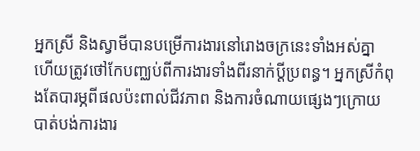អ្នកស្រី និងស្វាមីបានបម្រើការងារនៅរោងចក្រនេះទាំងអស់គ្នា ហើយត្រូវថៅកែបញ្ឈប់ពីការងារទាំងពីរនាក់ប្តីប្រពន្ធ។ អ្នកស្រីកំពុងតែបារម្ភពីផលប៉ះពាល់ជីវភាព និងការចំណាយផ្សេងៗក្រោយបាត់បង់ការងារ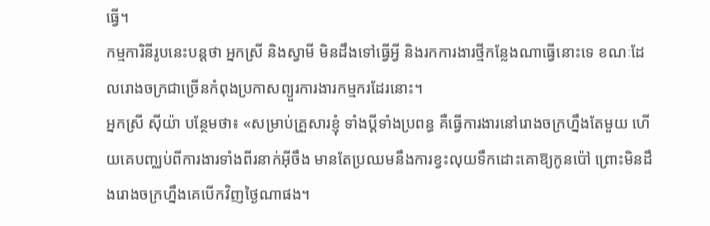ធ្វើ។
កម្មការិនីរូបនេះបន្តថា អ្នកស្រី និងស្វាមី មិនដឹងទៅធ្វើអ្វី និងរកការងារថ្មីកន្លែងណាធ្វើនោះទេ ខណៈដែលរោងចក្រជាច្រើនកំពុងប្រកាសព្យួរការងារកម្មករដែរនោះ។
អ្នកស្រី ស៊ីយ៉ា បន្ថែមថា៖ «សម្រាប់គ្រួសារខ្ញុំ ទាំងប្តីទាំងប្រពន្ធ គឺធ្វើការងារនៅរោងចក្រហ្នឹងតែមួយ ហើយគេបញ្ឈប់ពីការងារទាំងពីរនាក់អ៊ីចឹង មានតែប្រឈមនឹងការខ្វះលុយទឹកដោះគោឱ្យកូនប៉ៅ ព្រោះមិនដឹងរោងចក្រហ្នឹងគេបើកវិញថ្ងៃណាផង។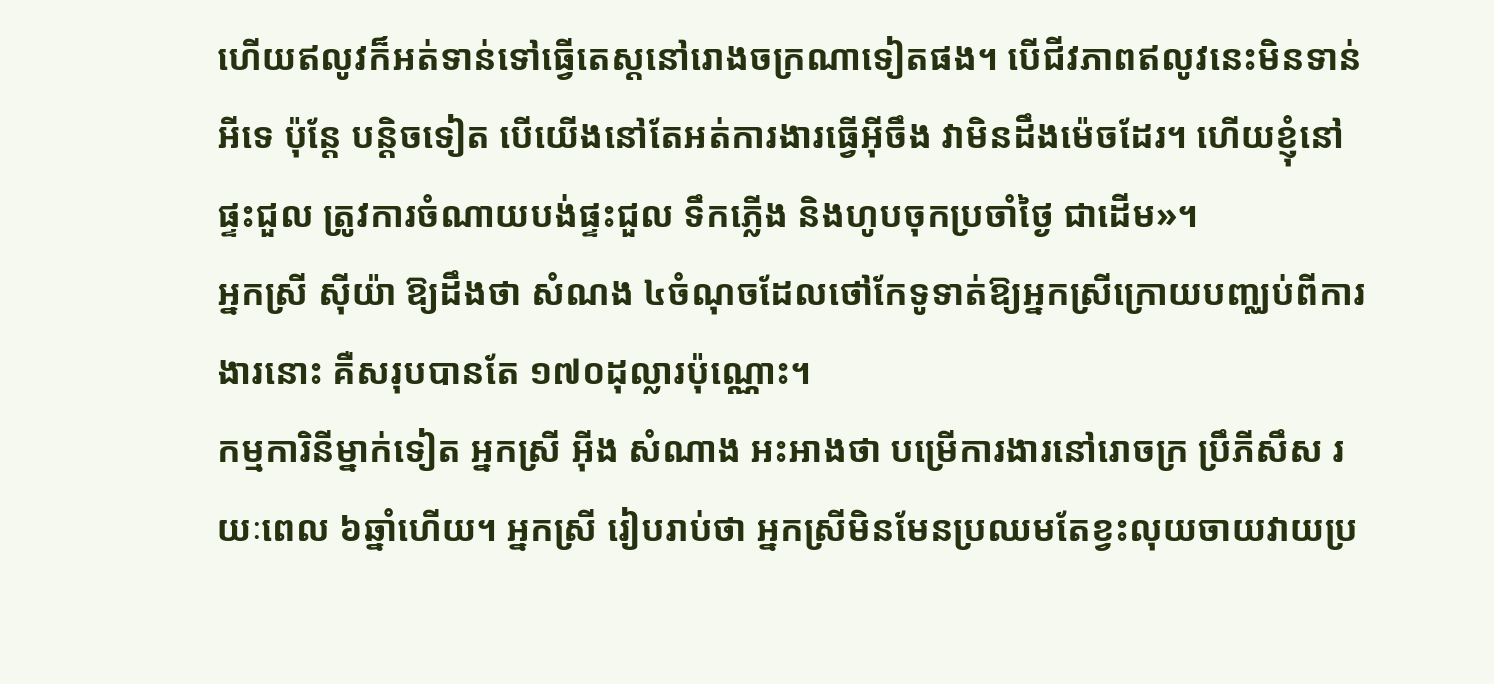ហើយឥលូវក៏អត់ទាន់ទៅធ្វើតេស្តនៅរោងចក្រណាទៀតផង។ បើជីវភាពឥលូវនេះមិនទាន់អីទេ ប៉ុន្តែ បន្តិចទៀត បើយើងនៅតែអត់ការងារធ្វើអ៊ីចឹង វាមិនដឹងម៉េចដែរ។ ហើយខ្ញុំនៅផ្ទះជួល ត្រូវការចំណាយបង់ផ្ទះជួល ទឹកភ្លើង និងហូបចុកប្រចាំថ្ងៃ ជាដើម»។
អ្នកស្រី ស៊ីយ៉ា ឱ្យដឹងថា សំណង ៤ចំណុចដែលថៅកែទូទាត់ឱ្យអ្នកស្រីក្រោយបញ្ឈប់ពីការងារនោះ គឺសរុបបានតែ ១៧០ដុល្លារប៉ុណ្ណោះ។
កម្មការិនីម្នាក់ទៀត អ្នកស្រី អ៊ីង សំណាង អះអាងថា បម្រើការងារនៅរោចក្រ ប្រឹភីសឹស រយៈពេល ៦ឆ្នាំហើយ។ អ្នកស្រី រៀបរាប់ថា អ្នកស្រីមិនមែនប្រឈមតែខ្វះលុយចាយវាយប្រ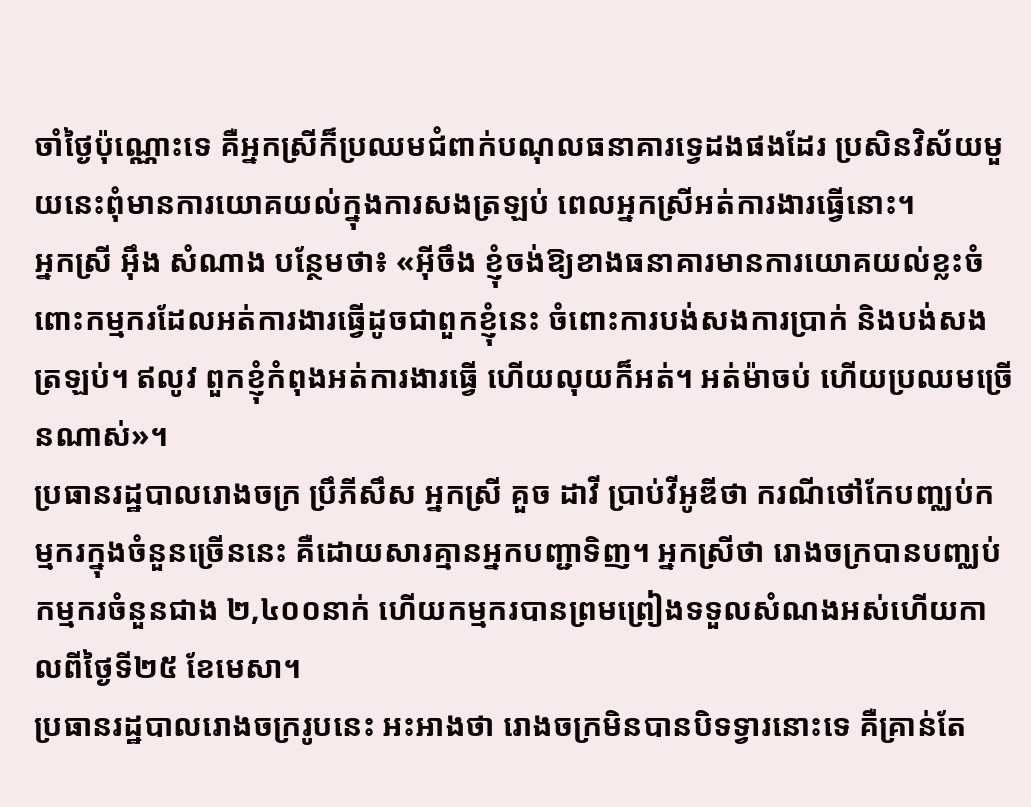ចាំថ្ងៃប៉ុណ្ណោះទេ គឺអ្នកស្រីក៏ប្រឈមជំពាក់បណុលធនាគារទ្វេដងផងដែរ ប្រសិនវិស័យមួយនេះពុំមានការយោគយល់ក្នុងការសងត្រឡប់ ពេលអ្នកស្រីអត់ការងារធ្វើនោះ។
អ្នកស្រី អ៊ឹង សំណាង បន្ថែមថា៖ «អ៊ីចឹង ខ្ញុំចង់ឱ្យខាងធនាគារមានការយោគយល់ខ្លះចំពោះកម្មករដែលអត់ការងារធ្វើដូចជាពួកខ្ញុំនេះ ចំពោះការបង់សងការប្រាក់ និងបង់សងត្រឡប់។ ឥលូវ ពួកខ្ញុំកំពុងអត់ការងារធ្វើ ហើយលុយក៏អត់។ អត់ម៉ាចប់ ហើយប្រឈមច្រើនណាស់»។
ប្រធានរដ្ឋបាលរោងចក្រ ប្រឹភីសឹស អ្នកស្រី គួច ដាវី ប្រាប់វីអូឌីថា ករណីថៅកែបញ្ឈប់កម្មករក្នុងចំនួនច្រើននេះ គឺដោយសារគ្មានអ្នកបញ្ជាទិញ។ អ្នកស្រីថា រោងចក្របានបញ្ឈប់កម្មករចំនួនជាង ២,៤០០នាក់ ហើយកម្មករបានព្រមព្រៀងទទួលសំណងអស់ហើយកាលពីថ្ងៃទី២៥ ខែមេសា។
ប្រធានរដ្ឋបាលរោងចក្ររូបនេះ អះអាងថា រោងចក្រមិនបានបិទទ្វារនោះទេ គឺគ្រាន់តែ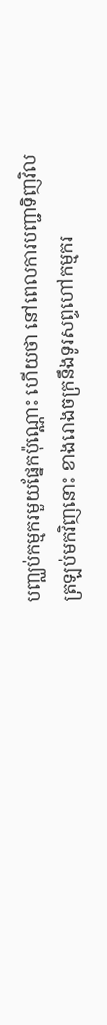បញ្ឈប់កម្មករមួយផ្នែកប៉ុណ្ណោះ ហើយថា នៅពេលការបញ្ជាទិញវិលត្រឡប់មកវិញនោះ ខាងរោងចក្រនឹងទូរសព្ទហៅកម្មករ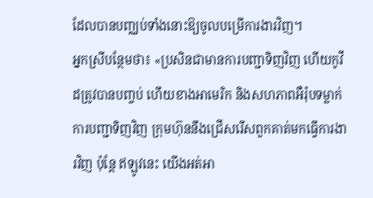ដែលបានបញ្ឈប់ទាំងនោះឱ្យចូលបម្រើការងារវិញ។
អ្នកស្រីបន្ថែមថា៖ «ប្រសិនជាមានការបញ្ជាទិញវិញ ហើយកូវីដត្រូវបានបញ្ចប់ ហើយខាងអាមេរិក និងសហភាពអឺរ៉ុបទម្លាក់ការបញ្ជាទិញវិញ ក្រុមហ៊ុននឹងជ្រើសរើសពួកគាត់មកធ្វើការងារវិញ ប៉ុន្តែ ឥឡូវនេះ យើងអត់អា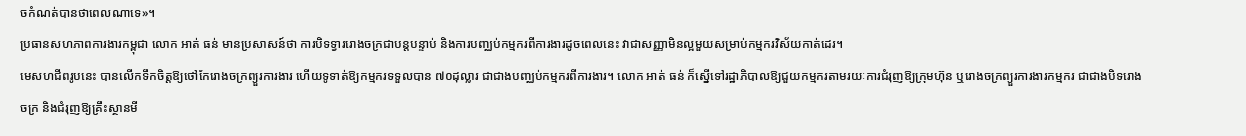ចកំណត់បានថាពេលណាទេ»។
ប្រធានសហភាពការងារកម្ពុជា លោក អាត់ ធន់ មានប្រសាសន៍ថា ការបិទទ្វាររោងចក្រជាបន្តបន្ទាប់ និងការបញ្ឈប់កម្មករពីការងារដូចពេលនេះ វាជាសញ្ញាមិនល្អមួយសម្រាប់កម្មករវិស័យកាត់ដេរ។
មេសហជីពរូបនេះ បានលើកទឹកចិត្តឱ្យថៅកែរោងចក្រព្យួរការងារ ហើយទូទាត់ឱ្យកម្មករទទួលបាន ៧០ដុល្លារ ជាជាងបញ្ឈប់កម្មករពីការងារ។ លោក អាត់ ធន់ ក៏ស្នើទៅរដ្ឋាភិបាលឱ្យជួយកម្មករតាមរយៈការជំរុញឱ្យក្រុមហ៊ុន ឬរោងចក្រព្យួរការងារកម្មករ ជាជាងបិទរោងចក្រ និងជំរុញឱ្យគ្រឹះស្ថានមី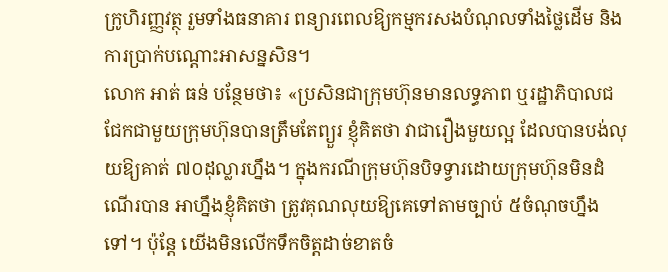ក្រូហិរញ្ញវត្ថុ រួមទាំងធនាគារ ពន្យារពេលឱ្យកម្មករសងបំណុលទាំងថ្លៃដើម និងការប្រាក់បណ្ដោះអាសន្នសិន។
លោក អាត់ ធន់ បន្ថែមថា៖ «ប្រសិនជាក្រុមហ៊ុនមានលទ្ធភាព ឬរដ្ឋាភិបាលជជែកជាមួយក្រុមហ៊ុនបានត្រឹមតែព្យួរ ខ្ញុំគិតថា វាជារឿងមួយល្អ ដែលបានបង់លុយឱ្យគាត់ ៧០ដុល្លារហ្នឹង។ ក្នុងករណីក្រុមហ៊ុនបិទទ្វារដោយក្រុមហ៊ុនមិនដំណើរបាន អាហ្នឹងខ្ញុំគិតថា ត្រូវគុណលុយឱ្យគេទៅតាមច្បាប់ ៥ចំណុចហ្នឹងទៅ។ ប៉ុន្តែ យើងមិនលើកទឹកចិត្តដាច់ខាតចំ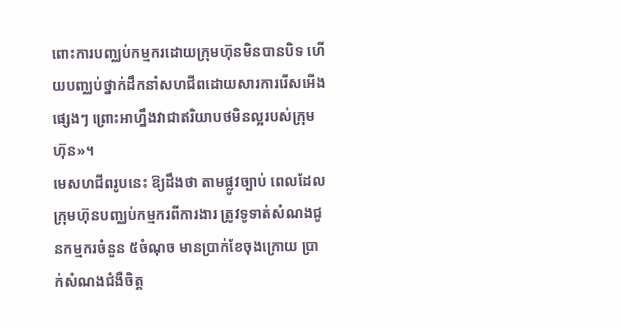ពោះការបញ្ឈប់កម្មករដោយក្រុមហ៊ុនមិនបានបិទ ហើយបញ្ឈប់ថ្នាក់ដឹកនាំសហជីពដោយសារការរើសអើងផ្សេងៗ ព្រោះអាហ្នឹងវាជាឥរិយាបថមិនល្អរបស់ក្រុមហ៊ុន»។
មេសហជីពរូបនេះ ឱ្យដឹងថា តាមផ្លូវច្បាប់ ពេលដែលក្រុមហ៊ុនបញ្ឈប់កម្មករពីការងារ ត្រូវទូទាត់សំណងជូនកម្មករចំនួន ៥ចំណុច មានប្រាក់ខែចុងក្រោយ ប្រាក់សំណងជំងឺចិត្ត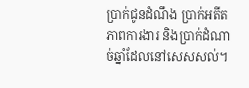ប្រាក់ជូនដំណឹង ប្រាក់អតីតភាពការងារ និងប្រាក់ដំណាច់ឆ្នាំដែលនៅសេសសល់។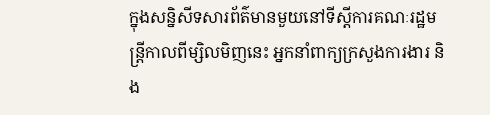ក្នុងសន្និសីទសារព័ត៌មានមួយនៅទីស្តីការគណៈរដ្ឋមន្ត្រីកាលពីម្សិលមិញនេះ អ្នកនាំពាក្យក្រសួងការងារ និង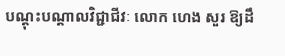បណ្តុះបណ្តាលវិជ្ជាជីវៈ លោក ហេង សួរ ឱ្យដឹ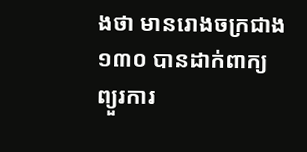ងថា មានរោងចក្រជាង ១៣០ បានដាក់ពាក្យព្យួរការ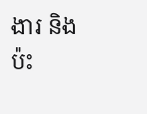ងារ និងប៉ះ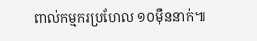ពាល់កម្មករប្រហែល ១០ម៉ឺននាក់៕